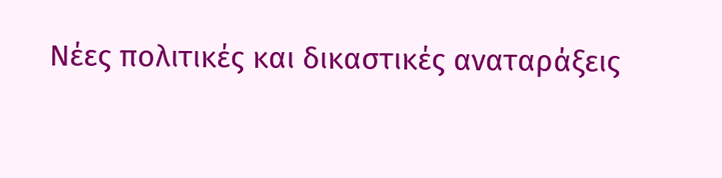Νέες πολιτικές και δικαστικές αναταράξεις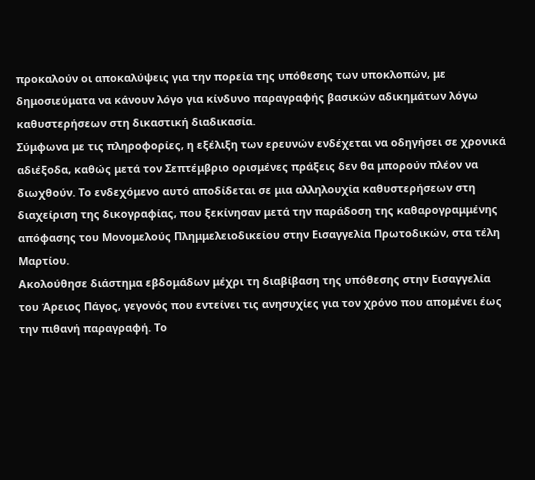προκαλούν οι αποκαλύψεις για την πορεία της υπόθεσης των υποκλοπών, με δημοσιεύματα να κάνουν λόγο για κίνδυνο παραγραφής βασικών αδικημάτων λόγω καθυστερήσεων στη δικαστική διαδικασία.
Σύμφωνα με τις πληροφορίες, η εξέλιξη των ερευνών ενδέχεται να οδηγήσει σε χρονικά αδιέξοδα, καθώς μετά τον Σεπτέμβριο ορισμένες πράξεις δεν θα μπορούν πλέον να διωχθούν. Το ενδεχόμενο αυτό αποδίδεται σε μια αλληλουχία καθυστερήσεων στη διαχείριση της δικογραφίας, που ξεκίνησαν μετά την παράδοση της καθαρογραμμένης απόφασης του Μονομελούς Πλημμελειοδικείου στην Εισαγγελία Πρωτοδικών, στα τέλη Μαρτίου.
Ακολούθησε διάστημα εβδομάδων μέχρι τη διαβίβαση της υπόθεσης στην Εισαγγελία του Άρειος Πάγος, γεγονός που εντείνει τις ανησυχίες για τον χρόνο που απομένει έως την πιθανή παραγραφή. Το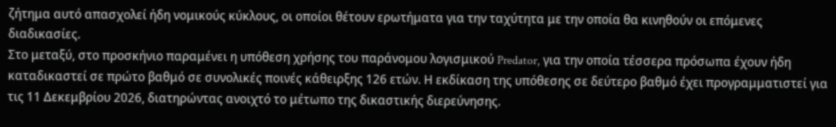ζήτημα αυτό απασχολεί ήδη νομικούς κύκλους, οι οποίοι θέτουν ερωτήματα για την ταχύτητα με την οποία θα κινηθούν οι επόμενες διαδικασίες.
Στο μεταξύ, στο προσκήνιο παραμένει η υπόθεση χρήσης του παράνομου λογισμικού Predator, για την οποία τέσσερα πρόσωπα έχουν ήδη καταδικαστεί σε πρώτο βαθμό σε συνολικές ποινές κάθειρξης 126 ετών. Η εκδίκαση της υπόθεσης σε δεύτερο βαθμό έχει προγραμματιστεί για τις 11 Δεκεμβρίου 2026, διατηρώντας ανοιχτό το μέτωπο της δικαστικής διερεύνησης.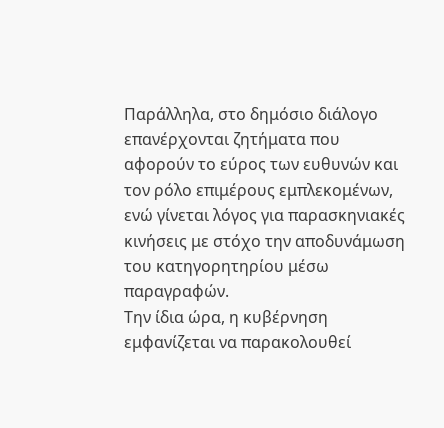Παράλληλα, στο δημόσιο διάλογο επανέρχονται ζητήματα που αφορούν το εύρος των ευθυνών και τον ρόλο επιμέρους εμπλεκομένων, ενώ γίνεται λόγος για παρασκηνιακές κινήσεις με στόχο την αποδυνάμωση του κατηγορητηρίου μέσω παραγραφών.
Την ίδια ώρα, η κυβέρνηση εμφανίζεται να παρακολουθεί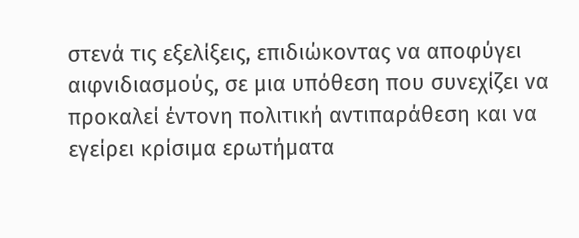στενά τις εξελίξεις, επιδιώκοντας να αποφύγει αιφνιδιασμούς, σε μια υπόθεση που συνεχίζει να προκαλεί έντονη πολιτική αντιπαράθεση και να εγείρει κρίσιμα ερωτήματα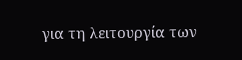για τη λειτουργία των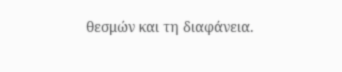θεσμών και τη διαφάνεια.